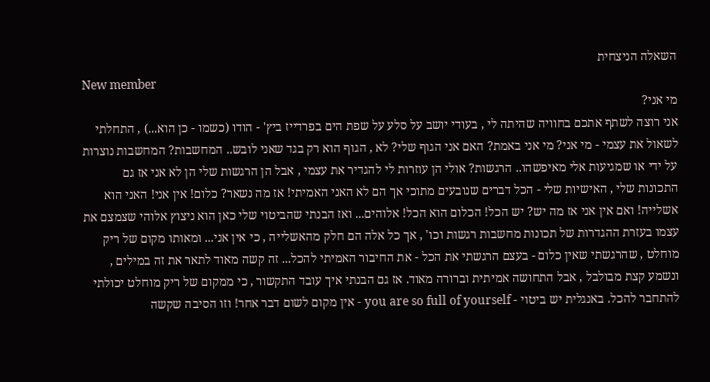השאלה הניצחית
New member
מי אני?
אני רוצה לשתף אתכם בחוויה שהיתה לי , בעודי יושב על סלע על שפת הים בפרדייז ביץ' - הודו (כשמו - כן הוא...) , התחלתי לשאול את עצמי - מי אני? מי אני באמת? האם אני הגוף שלי? לא , הגוף הוא רק בגד שאני לובש.. המחשבות? המחשבות נוצרות על ידי או שמגיעות אלי מאיפשהו.. הרגשות? אולי הן עוזרות לי להגדיר את עצמי , אבל הן הרגשות שלי הן לא אני אז גם התכונות שלי , האישיות שלי - הכל דברים שנובעים מתוכי אך הם לא האני האמיתי! אז מה נשאר? כלום! אין אני! האני הוא אשלייה! ואם אין אני אז מה יש? יש הכל! הכלום הוא הכל! אלוהים... ואז הבנתי שהביטוי שלי כאן הוא ניצוץ אלוהי שצמצם את עצמו בעזרת ההגדרות של תכונות מחשבות רגשות וכו' , אך כל אלה הם חלק מהאשלייה , כי אין אני... ומאותו מקום של ריק מוחלט , שהרגשתי שאין כלום - בעצם הרגשתי את הכל - את החיבור האמיתי להכל... זה קשה מאוד לתאר את זה במילים , ונשמע קצת מבולבל , אבל התחושה אמיתית וברורה מאוד. אז גם הבנתי איך עובד התקשור , כי ממקום של ריק מוחלט יכולתי להתחבר להכל. באנגלית יש ביטוי - you are so full of yourself - אין מקום לשום דבר אחר! וזו הסיבה שקשה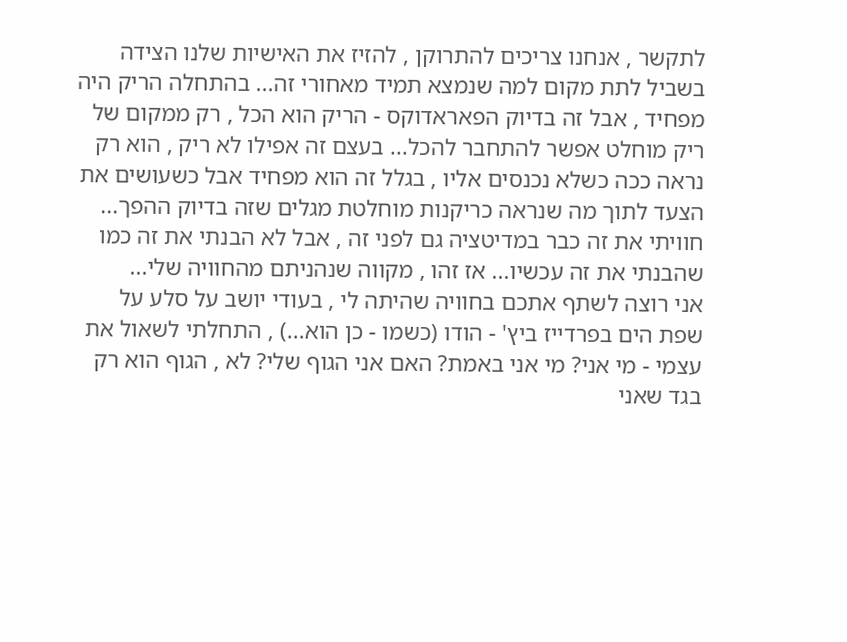לתקשר , אנחנו צריכים להתרוקן , להזיז את האישיות שלנו הצידה בשביל לתת מקום למה שנמצא תמיד מאחורי זה... בהתחלה הריק היה מפחיד , אבל זה בדיוק הפאראדוקס - הריק הוא הכל , רק ממקום של ריק מוחלט אפשר להתחבר להכל... בעצם זה אפילו לא ריק , הוא רק נראה ככה כשלא נכנסים אליו , בגלל זה הוא מפחיד אבל כשעושים את הצעד לתוך מה שנראה כריקנות מוחלטת מגלים שזה בדיוק ההפך... חוויתי את זה כבר במדיטציה גם לפני זה , אבל לא הבנתי את זה כמו שהבנתי את זה עכשיו... אז זהו , מקווה שנהניתם מהחוויה שלי...
אני רוצה לשתף אתכם בחוויה שהיתה לי , בעודי יושב על סלע על שפת הים בפרדייז ביץ' - הודו (כשמו - כן הוא...) , התחלתי לשאול את עצמי - מי אני? מי אני באמת? האם אני הגוף שלי? לא , הגוף הוא רק בגד שאני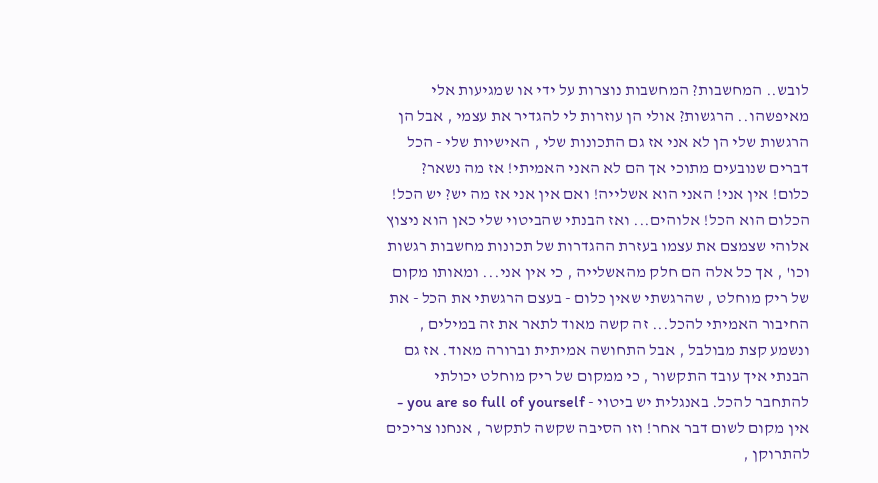לובש.. המחשבות? המחשבות נוצרות על ידי או שמגיעות אלי מאיפשהו.. הרגשות? אולי הן עוזרות לי להגדיר את עצמי , אבל הן הרגשות שלי הן לא אני אז גם התכונות שלי , האישיות שלי - הכל דברים שנובעים מתוכי אך הם לא האני האמיתי! אז מה נשאר? כלום! אין אני! האני הוא אשלייה! ואם אין אני אז מה יש? יש הכל! הכלום הוא הכל! אלוהים... ואז הבנתי שהביטוי שלי כאן הוא ניצוץ אלוהי שצמצם את עצמו בעזרת ההגדרות של תכונות מחשבות רגשות וכו' , אך כל אלה הם חלק מהאשלייה , כי אין אני... ומאותו מקום של ריק מוחלט , שהרגשתי שאין כלום - בעצם הרגשתי את הכל - את החיבור האמיתי להכל... זה קשה מאוד לתאר את זה במילים , ונשמע קצת מבולבל , אבל התחושה אמיתית וברורה מאוד. אז גם הבנתי איך עובד התקשור , כי ממקום של ריק מוחלט יכולתי להתחבר להכל. באנגלית יש ביטוי - you are so full of yourself - אין מקום לשום דבר אחר! וזו הסיבה שקשה לתקשר , אנחנו צריכים להתרוקן ,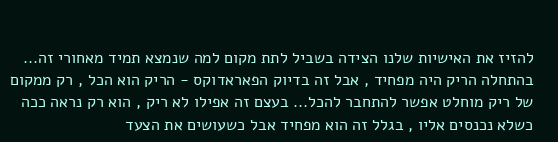להזיז את האישיות שלנו הצידה בשביל לתת מקום למה שנמצא תמיד מאחורי זה... בהתחלה הריק היה מפחיד , אבל זה בדיוק הפאראדוקס - הריק הוא הכל , רק ממקום של ריק מוחלט אפשר להתחבר להכל... בעצם זה אפילו לא ריק , הוא רק נראה ככה כשלא נכנסים אליו , בגלל זה הוא מפחיד אבל כשעושים את הצעד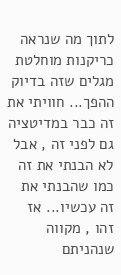לתוך מה שנראה כריקנות מוחלטת מגלים שזה בדיוק ההפך... חוויתי את זה כבר במדיטציה גם לפני זה , אבל לא הבנתי את זה כמו שהבנתי את זה עכשיו... אז זהו , מקווה שנהניתם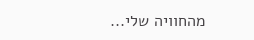מהחוויה שלי...